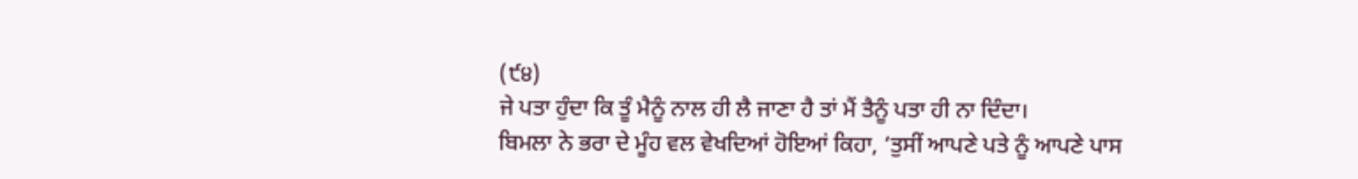(੯੪)
ਜੇ ਪਤਾ ਹੁੰਦਾ ਕਿ ਤੂੰ ਮੈਨੂੰ ਨਾਲ ਹੀ ਲੈ ਜਾਣਾ ਹੈ ਤਾਂ ਮੈਂ ਤੈਨੂੰ ਪਤਾ ਹੀ ਨਾ ਦਿੰਦਾ।
ਬਿਮਲਾ ਨੇ ਭਰਾ ਦੇ ਮੂੰਹ ਵਲ ਵੇਖਦਿਆਂ ਹੋਇਆਂ ਕਿਹਾ, ‘ਤੁਸੀਂ ਆਪਣੇ ਪਤੇ ਨੂੰ ਆਪਣੇ ਪਾਸ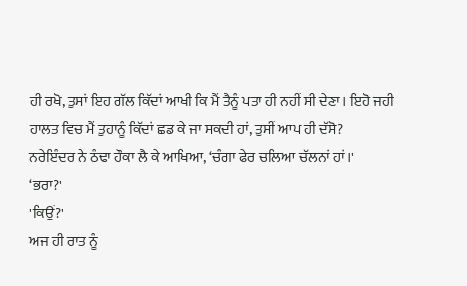ਹੀ ਰਖੋ, ਤੁਸਾਂ ਇਹ ਗੱਲ ਕਿੱਦਾਂ ਆਖੀ ਕਿ ਮੈਂ ਤੈਨੂੰ ਪਤਾ ਹੀ ਨਹੀਂ ਸੀ ਦੇਣਾ। ਇਹੋ ਜਹੀ ਹਾਲਤ ਵਿਚ ਮੈਂ ਤੁਹਾਨੂੰ ਕਿੱਦਾਂ ਛਡ ਕੇ ਜਾ ਸਕਦੀ ਹਾਂ, ਤੁਸੀਂ ਆਪ ਹੀ ਦੱਸੋ?
ਨਰੇਇੰਦਰ ਨੇ ਠੰਢਾ ਹੌਕਾ ਲੈ ਕੇ ਆਖਿਆ, ‘ਚੰਗਾ ਫੇਰ ਚਲਿਆ ਚੱਲਨਾਂ ਹਾਂ।'
‘ਭਰਾ?'
'ਕਿਉਂ?'
ਅਜ ਹੀ ਰਾਤ ਨੂੰ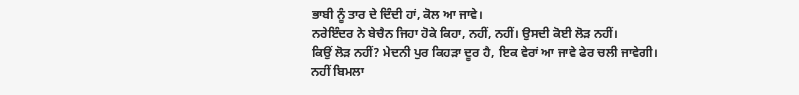ਭਾਬੀ ਨੂੰ ਤਾਰ ਦੇ ਦਿੰਦੀ ਹਾਂ, ਕੋਲ ਆ ਜਾਵੇ।
ਨਰੇਇੰਦਰ ਨੇ ਬੇਚੈਨ ਜਿਹਾ ਹੋਕੇ ਕਿਹਾ, ਨਹੀਂ, ਨਹੀਂ। ਉਸਦੀ ਕੋਈ ਲੋੜ ਨਹੀਂ।
ਕਿਉਂ ਲੋੜ ਨਹੀਂ? ਮੇਦਨੀ ਪੁਰ ਕਿਹੜਾ ਦੂਰ ਹੈ, ਇਕ ਵੇਰਾਂ ਆ ਜਾਵੇ ਫੇਰ ਚਲੀ ਜਾਵੇਗੀ।
ਨਹੀਂ ਬਿਮਲਾ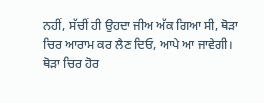ਨਹੀਂ, ਸੱਚੀਂ ਹੀ ਉਹਦਾ ਜੀਅ ਅੱਕ ਗਿਆ ਸੀ, ਥੋੜਾ ਚਿਰ ਆਰਾਮ ਕਰ ਲੈਣ ਦਿਓ, ਆਪੇ ਆ ਜਾਵੇਗੀ।
ਥੋੜਾ ਚਿਰ ਹੋਰ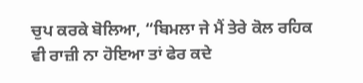ਚੁਪ ਕਰਕੇ ਬੋਲਿਆ, “ਬਿਮਲਾ ਜੇ ਮੈਂ ਤੇਰੇ ਕੋਲ ਰਹਿਕ ਵੀ ਰਾਜ਼ੀ ਨਾ ਹੋਇਆ ਤਾਂ ਫੇਰ ਕਦੇ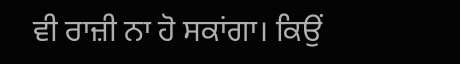ਵੀ ਰਾਜ਼ੀ ਨਾ ਹੋ ਸਕਾਂਗਾ। ਕਿਉਂ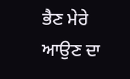ਭੈਣ ਮੇਰੇ ਆਉਣ ਦਾ